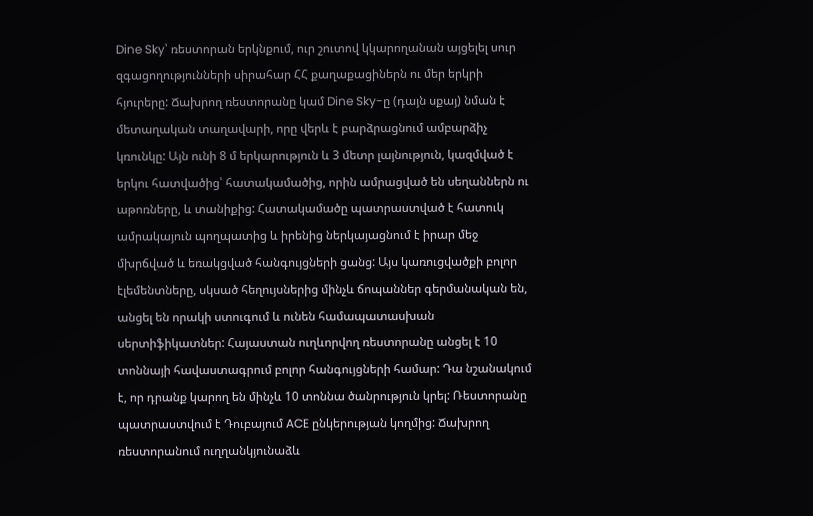Dine Sky՝ ռեստորան երկնքում, ուր շուտով կկարողանան այցելել սուր զգացողությունների սիրահար ՀՀ քաղաքացիներն ու մեր երկրի հյուրերը: Ճախրող ռեստորանը կամ Dine Sky-ը (դայն սքայ) նման է մետաղական տաղավարի, որը վերև է բարձրացնում ամբարձիչ կռունկը: Այն ունի 8 մ երկարություն և 3 մետր լայնություն, կազմված է երկու հատվածից՝ հատակամածից, որին ամրացված են սեղաններն ու աթոռները, և տանիքից: Հատակամածը պատրաստված է հատուկ ամրակայուն պողպատից և իրենից ներկայացնում է իրար մեջ մխրճված և եռակցված հանգույցների ցանց: Այս կառուցվածքի բոլոր էլեմենտները, սկսած հեղույսներից մինչև ճոպաններ գերմանական են, անցել են որակի ստուգում և ունեն համապատասխան սերտիֆիկատներ: Հայաստան ուղևորվող ռեստորանը անցել է 10 տոննայի հավաստագրում բոլոր հանգույցների համար: Դա նշանակում է, որ դրանք կարող են մինչև 10 տոննա ծանրություն կրել: Ռեստորանը պատրաստվում է Դուբայում ACE ընկերության կողմից: Ճախրող ռեստորանում ուղղանկյունաձև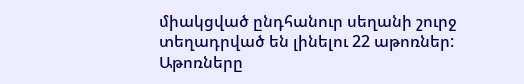միակցված ընդհանուր սեղանի շուրջ տեղադրված են լինելու 22 աթոռներ: Աթոռները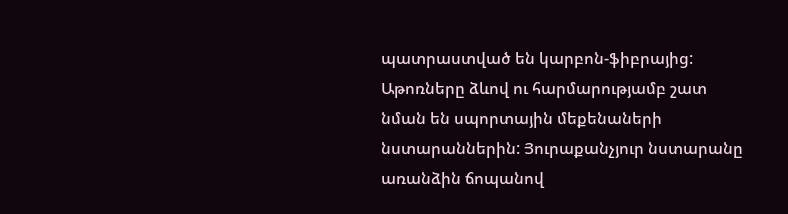պատրաստված են կարբոն-ֆիբրայից: Աթոռները ձևով ու հարմարությամբ շատ նման են սպորտային մեքենաների նստարաններին: Յուրաքանչյուր նստարանը առանձին ճոպանով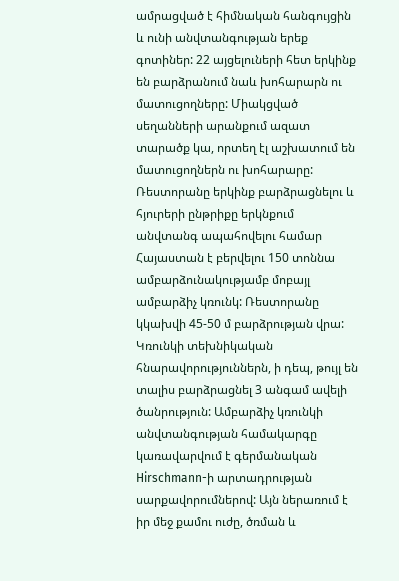ամրացված է հիմնական հանգույցին և ունի անվտանգության երեք գոտիներ: 22 այցելուների հետ երկինք են բարձրանում նաև խոհարարն ու մատուցողները: Միակցված սեղանների արանքում ազատ տարածք կա, որտեղ էլ աշխատում են մատուցողներն ու խոհարարը: Ռեստորանը երկինք բարձրացնելու և հյուրերի ընթրիքը երկնքում անվտանգ ապահովելու համար Հայաստան է բերվելու 150 տոննա ամբարձունակությամբ մոբայլ ամբարձիչ կռունկ: Ռեստորանը կկախվի 45-50 մ բարձրության վրա: Կռունկի տեխնիկական հնարավորություններն, ի դեպ, թույլ են տալիս բարձրացնել 3 անգամ ավելի ծանրություն: Ամբարձիչ կռունկի անվտանգության համակարգը կառավարվում է գերմանական Hirschmann-ի արտադրության սարքավորումներով: Այն ներառում է իր մեջ քամու ուժը, ծռման և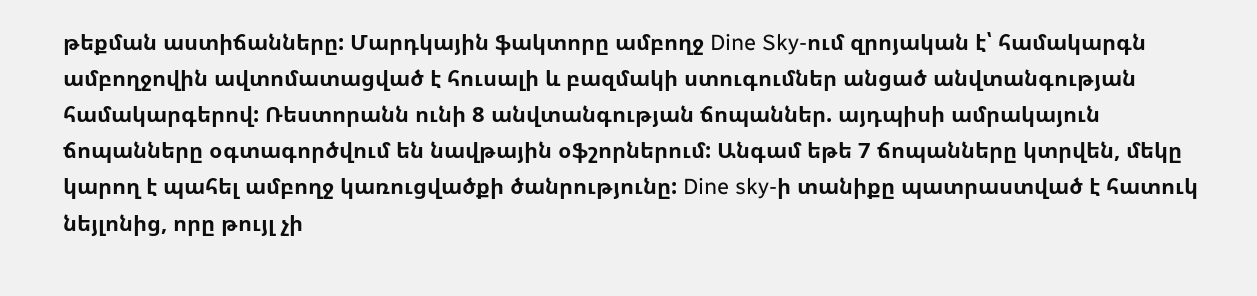թեքման աստիճանները: Մարդկային ֆակտորը ամբողջ Dine Sky-ում զրոյական է՝ համակարգն ամբողջովին ավտոմատացված է հուսալի և բազմակի ստուգումներ անցած անվտանգության համակարգերով: Ռեստորանն ունի 8 անվտանգության ճոպաններ. այդպիսի ամրակայուն ճոպանները օգտագործվում են նավթային օֆշորներում: Անգամ եթե 7 ճոպանները կտրվեն, մեկը կարող է պահել ամբողջ կառուցվածքի ծանրությունը: Dine sky-ի տանիքը պատրաստված է հատուկ նեյլոնից, որը թույլ չի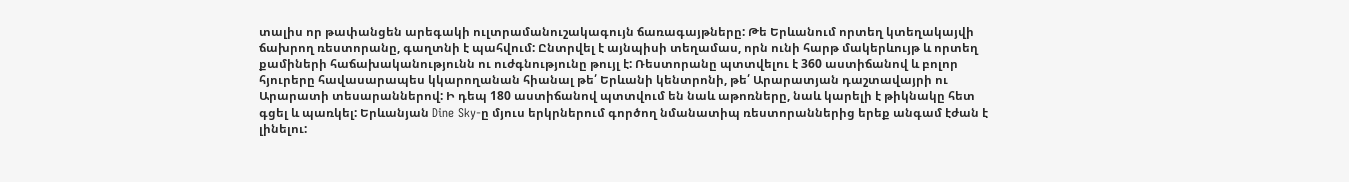տալիս որ թափանցեն արեգակի ուլտրամանուշակագույն ճառագայթները: Թե Երևանում որտեղ կտեղակայվի ճախրող ռեստորանը, գաղտնի է պահվում: Ընտրվել է այնպիսի տեղամաս, որն ունի հարթ մակերևույթ և որտեղ քամիների հաճախականությունն ու ուժգնությունը թույլ է: Ռեստորանը պտտվելու է 360 աստիճանով և բոլոր հյուրերը հավասարապես կկարողանան հիանալ թե՛ Երևանի կենտրոնի, թե՛ Արարատյան դաշտավայրի ու Արարատի տեսարաններով: Ի դեպ 180 աստիճանով պտտվում են նաև աթոռները, նաև կարելի է թիկնակը հետ գցել և պառկել: Երևանյան Dine Sky-ը մյուս երկրներում գործող նմանատիպ ռեստորաններից երեք անգամ էժան է լինելու: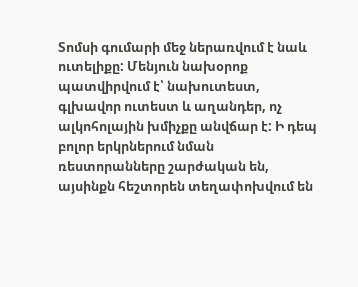Տոմսի գումարի մեջ ներառվում է նաև ուտելիքը: Մենյուն նախօրոք պատվիրվում է՝ նախուտեստ, գլխավոր ուտեստ և աղանդեր, ոչ ալկոհոլային խմիչքը անվճար է: Ի դեպ բոլոր երկրներում նման ռեստորանները շարժական են, այսինքն հեշտորեն տեղափոխվում են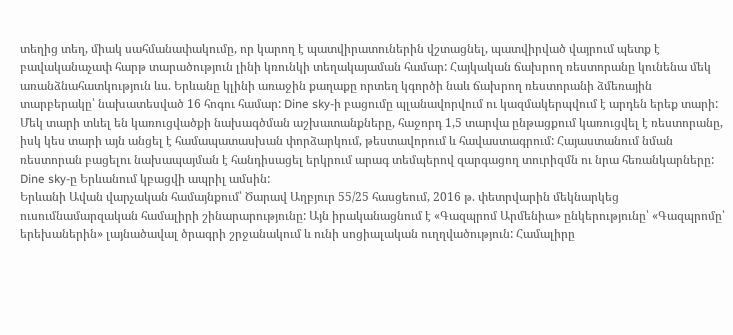տեղից տեղ, միակ սահմանափակումը, որ կարող է պատվիրատուներին վշտացնել, պատվիրված վայրում պետք է բավականաչափ հարթ տարածություն լինի կռունկի տեղակայաման համար: Հայկական ճախրող ռեստորանը կունենա մեկ առանձնահատկություն ևս. Երևանը կլինի առաջին քաղաքը որտեղ կգործի նաև ճախրող ռեստորանի ձմեռային տարբերակը՝ նախատեսված 16 հոգու համար: Dine sky-ի բացումը պլանավորվում ու կազմակերպվում է արդեն երեք տարի: Մեկ տարի տևել են կառուցվածքի նախագծման աշխատանքները, հաջորդ 1,5 տարվա ընթացքում կառուցվել է ռեստորանը, իսկ կես տարի այն անցել է համապատասխան փորձարկում, թեստավորում և հավաստագրում: Հայաստանում նման ռեստորան բացելու նախապայման է հանդիսացել երկրում արագ տեմպերով զարգացող տուրիզմն ու նրա հեռանկարները: Dine sky-ը Երևանում կբացվի ապրիլ ամսին:
Երևանի Ավան վարչական համայնքում՝ Ծարավ Աղբյուր 55/25 հասցեում, 2016 թ. փետրվարին մեկնարկեց ուսումնամարզական համալիրի շինարարությունը: Այն իրականացնում է «Գազպրոմ Արմենիա» ընկերությունը՝ «Գազպրոմը՝ երեխաներին» լայնածավալ ծրագրի շրջանակում և ունի սոցիալական ուղղվածություն: Համալիրը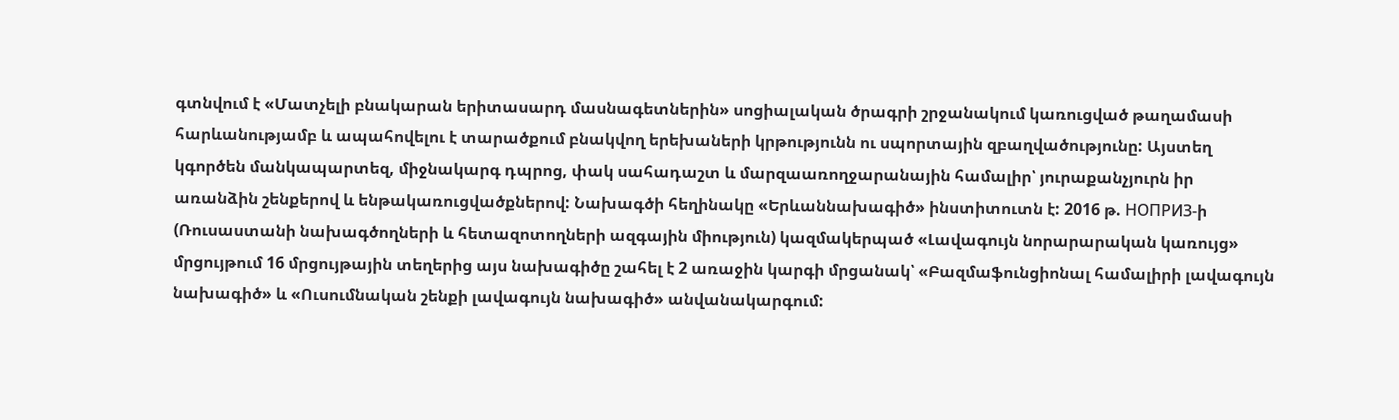գտնվում է «Մատչելի բնակարան երիտասարդ մասնագետներին» սոցիալական ծրագրի շրջանակում կառուցված թաղամասի հարևանությամբ և ապահովելու է տարածքում բնակվող երեխաների կրթությունն ու սպորտային զբաղվածությունը: Այստեղ կգործեն մանկապարտեզ, միջնակարգ դպրոց, փակ սահադաշտ և մարզաառողջարանային համալիր՝ յուրաքանչյուրն իր առանձին շենքերով և ենթակառուցվածքներով: Նախագծի հեղինակը «Երևաննախագիծ» ինստիտուտն է: 2016 թ. НОПРИЗ-ի (Ռուսաստանի նախագծողների և հետազոտողների ազգային միություն) կազմակերպած «Լավագույն նորարարական կառույց» մրցույթում 16 մրցույթային տեղերից այս նախագիծը շահել է 2 առաջին կարգի մրցանակ՝ «Բազմաֆունցիոնալ համալիրի լավագույն նախագիծ» և «Ուսումնական շենքի լավագույն նախագիծ» անվանակարգում: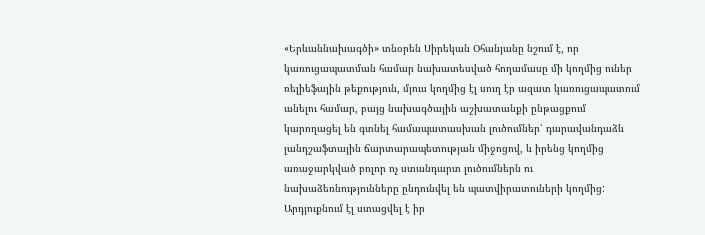«Երևաննախագծի» տնօրեն Սիրեկան Օհանյանը նշում է, որ կառուցապատման համար նախատեսված հողամասը մի կողմից ուներ ռելիեֆային թեքություն, մյուս կողմից էլ սուղ էր ազատ կառուցապատում անելու համար, բայց նախագծային աշխատանքի ընթացքում կարողացել են գտնել համապատասխան լուծումներ՝ դարավանդաձև լանդշաֆտային ճարտարապետության միջոցով, և իրենց կողմից առաջարկված բոլոր ոչ ստանդարտ լուծումներն ու նախաձեռնությունները ընդունվել են պատվիրատուների կողմից: Արդյուքնում էլ ստացվել է իր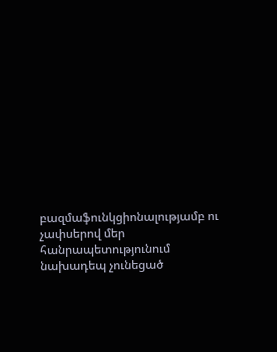բազմաֆունկցիոնալությամբ ու չափսերով մեր հանրապետությունում նախադեպ չունեցած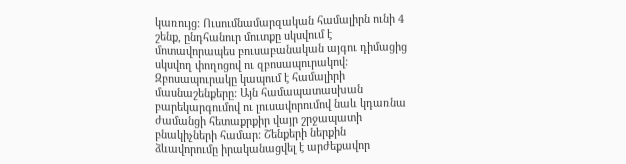կառույց: Ուսումնամարզական համալիրն ունի 4 շենք, ընդհանուր մուտքը սկսվում է մոտավորապես բուսաբանական այգու դիմացից սկսվող փողոցով ու զբոսապուրակով: Զբոսապուրակը կապում է համալիրի մասնաշենքերը: Այն համապատասխան բարեկարգումով ու լուսավորումով նաև կդառնա ժամանցի հետաքրքիր վայր շրջապատի բնակիչների համար: Շենքերի ներքին ձևավորումը իրականացվել է արժեքավոր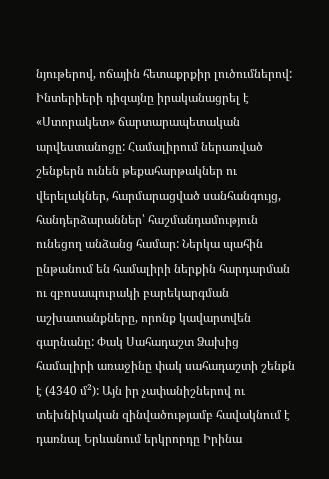նյութերով, ոճային հետաքրքիր լուծումներով: Ինտերիերի դիզայնը իրականացրել է «Ստորակետ» ճարտարապետական արվեստանոցը: Համալիրում ներառված շենքերն ունեն թեքահարթակներ ու վերելակներ, հարմարացված սանհանգույց, հանդերձարաններ՝ հաշմանդամություն ունեցող անձանց համար: Ներկա պահին ընթանում են համալիրի ներքին հարդարման ու զբոսապուրակի բարեկարգման աշխատանքները, որոնք կավարտվեն գարնանը: Փակ Սահադաշտ Ձախից համալիրի առաջինը փակ սահադաշտի շենքն է (4340 մ²): Այն իր չափանիշներով ու տեխնիկական զինվածությամբ հավակնում է դառնալ Երևանում երկրորդը Իրինա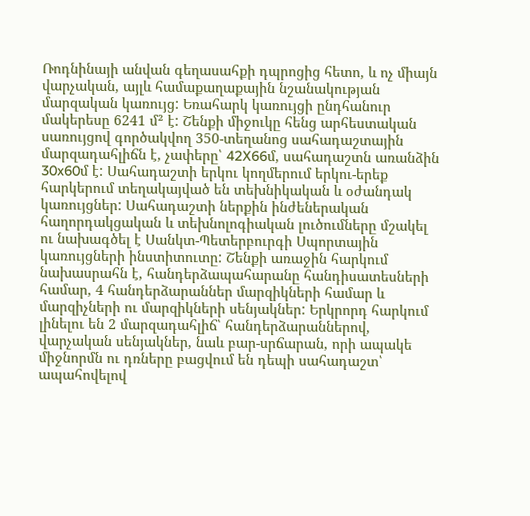Ռոդնինայի անվան գեղասահքի դպրոցից հետո, և ոչ միայն վարչական, այլև համաքաղաքային նշանակության մարզական կառույց: Եռահարկ կառույցի ընդհանուր մակերեսը 6241 մ² է: Շենքի միջուկը հենց արհեստական սառույցով գործակվող 350-տեղանոց սահադաշտային մարզադահլիճն է, չափերը՝ 42X66մ, սահադաշտն առանձին 30x60մ է: Սահադաշտի երկու կողմերում երկու-երեք հարկերում տեղակայված են տեխնիկական և օժանդակ կառույցներ: Սահադաշտի ներքին ինժեներական հաղորդակցական և տեխնոլոգիական լուծումները մշակել ու նախագծել է Սանկտ-Պետերբուրգի Սպորտային կառույցների ինստիտուտը: Շենքի առաջին հարկում նախասրահն է, հանդերձապահարանը հանդիսատեսների համար, 4 հանդերձարաններ մարզիկների համար և մարզիչների ու մարզիկների սենյակներ: Երկրորդ հարկում լինելու են 2 մարզադահլիճ՝ հանդերձարաններով, վարչական սենյակներ, նաև բար-սրճարան, որի ապակե միջնորմն ու դռները բացվում են դեպի սահադաշտ՝ ապահովելով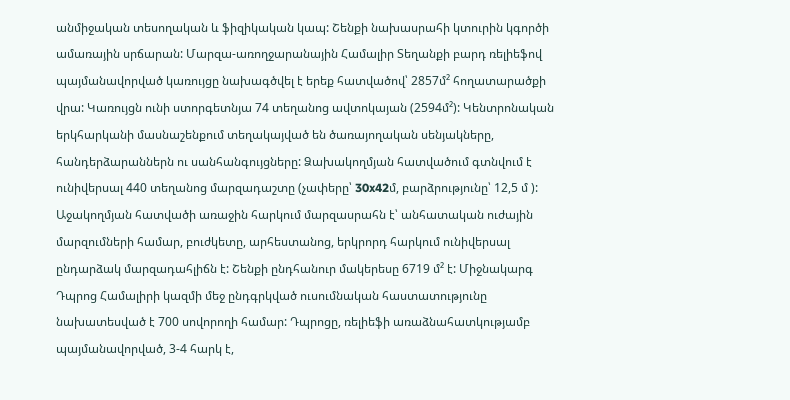անմիջական տեսողական և ֆիզիկական կապ: Շենքի նախասրահի կտուրին կգործի ամառային սրճարան: Մարզա-առողջարանային Համալիր Տեղանքի բարդ ռելիեֆով պայմանավորված կառույցը նախագծվել է երեք հատվածով՝ 2857մ² հողատարածքի վրա: Կառույցն ունի ստորգետնյա 74 տեղանոց ավտոկայան (2594մ²): Կենտրոնական երկհարկանի մասնաշենքում տեղակայված են ծառայողական սենյակները, հանդերձարաններն ու սանհանգույցները: Ձախակողմյան հատվածում գտնվում է ունիվերսալ 440 տեղանոց մարզադաշտը (չափերը՝ 30x42մ, բարձրությունը՝ 12,5 մ ): Աջակողմյան հատվածի առաջին հարկում մարզասրահն է՝ անհատական ուժային մարզումների համար, բուժկետը, արհեստանոց, երկրորդ հարկում ունիվերսալ ընդարձակ մարզադահլիճն է: Շենքի ընդհանուր մակերեսը 6719 մ² է: Միջնակարգ Դպրոց Համալիրի կազմի մեջ ընդգրկված ուսումնական հաստատությունը նախատեսված է 700 սովորողի համար: Դպրոցը, ռելիեֆի առաձնահատկությամբ պայմանավորված, 3-4 հարկ է,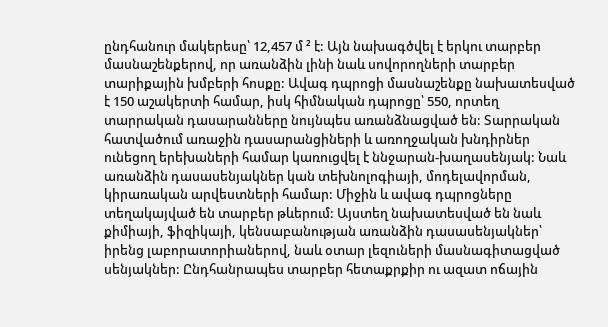ընդհանուր մակերեսը՝ 12,457 մ ² է: Այն նախագծվել է երկու տարբեր մասնաշենքերով, որ առանձին լինի նաև սովորողների տարբեր տարիքային խմբերի հոսքը: Ավագ դպրոցի մասնաշենքը նախատեսված է 150 աշակերտի համար, իսկ հիմնական դպրոցը՝ 550, որտեղ տարրական դասարանները նույնպես առանձնացված են: Տարրական հատվածում առաջին դասարանցիների և առողջական խնդիրներ ունեցող երեխաների համար կառուցվել է ննջարան-խաղասենյակ: Նաև առանձին դասասենյակներ կան տեխնոլոգիայի, մոդելավորման, կիրառական արվեստների համար: Միջին և ավագ դպրոցները տեղակայված են տարբեր թևերում: Այստեղ նախատեսված են նաև քիմիայի, ֆիզիկայի, կենսաբանության առանձին դասասենյակներ՝ իրենց լաբորատորիաներով, նաև օտար լեզուների մասնագիտացված սենյակներ: Ընդհանրապես տարբեր հետաքրքիր ու ազատ ոճային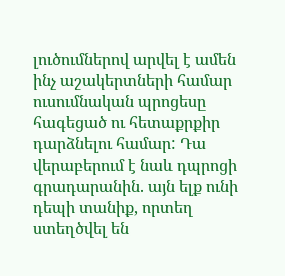լուծումներով արվել է ամեն ինչ աշակերտների համար ուսումնական պրոցեսը հագեցած ու հետաքրքիր դարձնելու համար: Դա վերաբերում է նաև դպրոցի գրադարանին. այն ելք ունի դեպի տանիք, որտեղ ստեղծվել են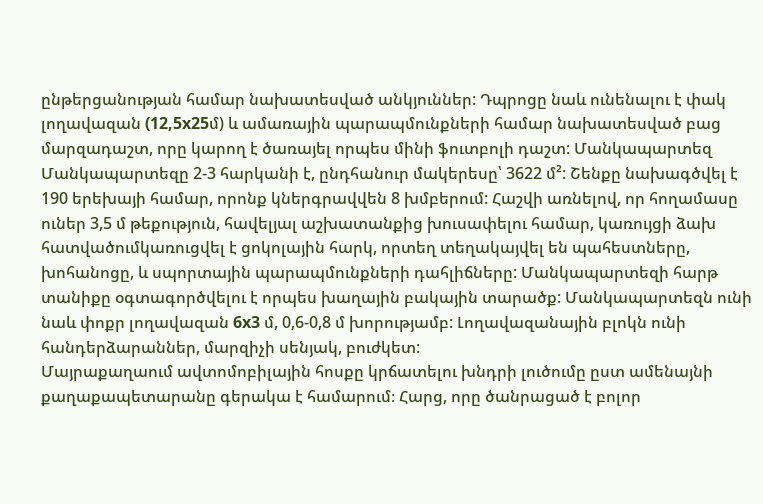ընթերցանության համար նախատեսված անկյուններ: Դպրոցը նաև ունենալու է փակ լողավազան (12,5x25մ) և ամառային պարապմունքների համար նախատեսված բաց մարզադաշտ, որը կարող է ծառայել որպես մինի ֆուտբոլի դաշտ: Մանկապարտեզ Մանկապարտեզը 2-3 հարկանի է, ընդհանուր մակերեսը՝ 3622 մ²: Շենքը նախագծվել է 190 երեխայի համար, որոնք կներգրավվեն 8 խմբերում: Հաշվի առնելով, որ հողամասը ուներ 3,5 մ թեքություն, հավելյալ աշխատանքից խուսափելու համար, կառույցի ձախ հատվածումկառուցվել է ցոկոլային հարկ, որտեղ տեղակայվել են պահեստները, խոհանոցը, և սպորտային պարապմունքների դահլիճները: Մանկապարտեզի հարթ տանիքը օգտագործվելու է որպես խաղային բակային տարածք: Մանկապարտեզն ունի նաև փոքր լողավազան 6x3 մ, 0,6-0,8 մ խորությամբ: Լողավազանային բլոկն ունի հանդերձարաններ, մարզիչի սենյակ, բուժկետ:
Մայրաքաղաում ավտոմոբիլային հոսքը կրճատելու խնդրի լուծումը ըստ ամենայնի քաղաքապետարանը գերակա է համարում։ Հարց, որը ծանրացած է բոլոր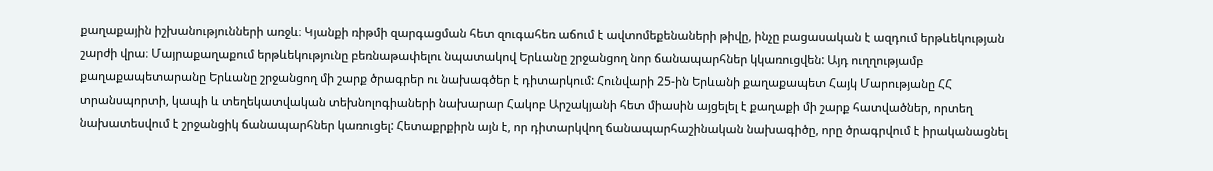քաղաքային իշխանությունների առջև։ Կյանքի ռիթմի զարգացման հետ զուգահեռ աճում է ավտոմեքենաների թիվը, ինչը բացասական է ազդում երթևեկության շարժի վրա։ Մայրաքաղաքում երթևեկությունը բեռնաթափելու նպատակով Երևանը շրջանցող նոր ճանապարհներ կկառուցվեն: Այդ ուղղությամբ քաղաքապետարանը Երևանը շրջանցող մի շարք ծրագրեր ու նախագծեր է դիտարկում: Հունվարի 25-ին Երևանի քաղաքապետ Հայկ Մարությանը ՀՀ տրանսպորտի, կապի և տեղեկատվական տեխնոլոգիաների նախարար Հակոբ Արշակյանի հետ միասին այցելել է քաղաքի մի շարք հատվածներ, որտեղ նախատեսվում է շրջանցիկ ճանապարհներ կառուցել: Հետաքրքիրն այն է, որ դիտարկվող ճանապարհաշինական նախագիծը, որը ծրագրվում է իրականացնել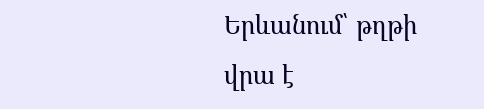Երևանում՝ թղթի վրա է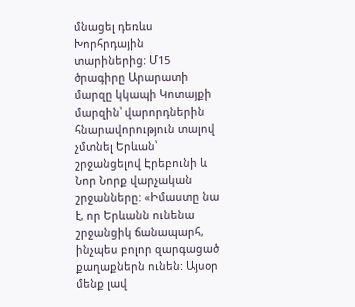մնացել դեռևս Խորհրդային տարիներից: Մ15 ծրագիրը Արարատի մարզը կկապի Կոտայքի մարզին՝ վարորդներին հնարավորություն տալով չմտնել Երևան՝ շրջանցելով Էրեբունի և Նոր Նորք վարչական շրջանները: «Իմաստը նա է, որ Երևանն ունենա շրջանցիկ ճանապարհ, ինչպես բոլոր զարգացած քաղաքներն ունեն: Այսօր մենք լավ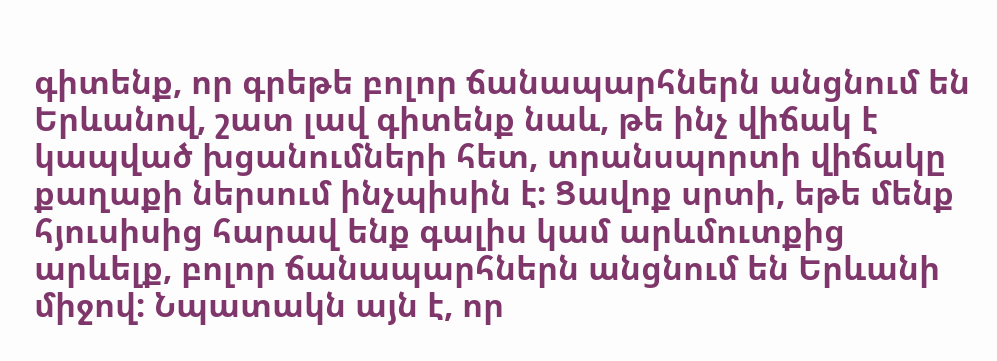գիտենք, որ գրեթե բոլոր ճանապարհներն անցնում են Երևանով, շատ լավ գիտենք նաև, թե ինչ վիճակ է կապված խցանումների հետ, տրանսպորտի վիճակը քաղաքի ներսում ինչպիսին է: Ցավոք սրտի, եթե մենք հյուսիսից հարավ ենք գալիս կամ արևմուտքից արևելք, բոլոր ճանապարհներն անցնում են Երևանի միջով: Նպատակն այն է, որ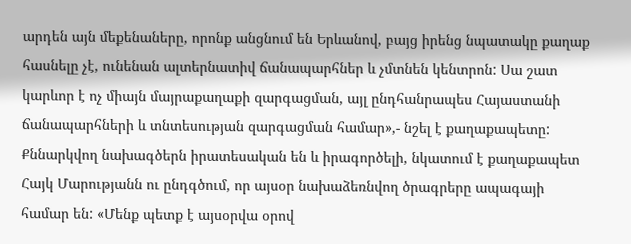արդեն այն մեքենաները, որոնք անցնում են Երևանով, բայց իրենց նպատակը քաղաք հասնելը չէ, ունենան ալտերնատիվ ճանապարհներ և չմտնեն կենտրոն: Սա շատ կարևոր է ոչ միայն մայրաքաղաքի զարգացման, այլ ընդհանրապես Հայաստանի ճանապարհների և տնտեսության զարգացման համար»,- նշել է քաղաքապետը: Քննարկվող նախագծերն իրատեսական են և իրագործելի, նկատում է քաղաքապետ Հայկ Մարությանն ու ընդգծում, որ այսօր նախաձեռնվող ծրագրերը ապագայի համար են: «Մենք պետք է այսօրվա օրով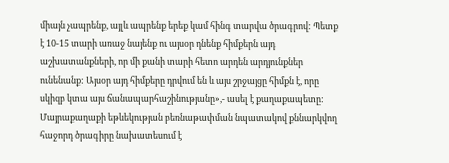միայն չապրենք, այլև ապրենք երեք կամ հինգ տարվա ծրագրով: Պետք է 10-15 տարի առաջ նայենք ու այսօր դնենք հիմքերն այդ աշխատանքների, որ մի քանի տարի հետո արդեն արդյունքներ ունենանք: Այսօր այդ հիմքերը դրվում են և այս շրջայցը հիմքն է, որը սկիզբ կտա այս ճանապարհաշինությանը»,- ասել է քաղաքապետը: Մայրաքաղաքի եթևեկության բեռնաթափման նպատակով քննարկվող հաջորդ ծրագիրը նախատեսում է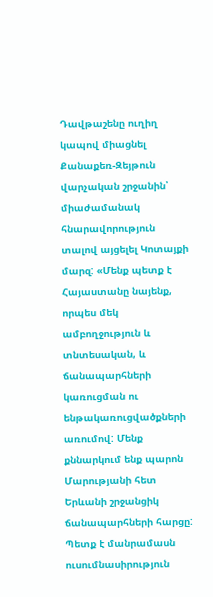Դավթաշենը ուղիղ կապով միացնել Քանաքեռ-Զեյթուն վարչական շրջանին՝ միաժամանակ հնարավորություն տալով այցելել Կոտայքի մարզ: «Մենք պետք է Հայաստանը նայենք, որպես մեկ ամբողջություն և տնտեսական, և ճանապարհների կառուցման ու ենթակառուցվածքների առումով: Մենք քննարկում ենք պարոն Մարությանի հետ Երևանի շրջանցիկ ճանապարհների հարցը: Պետք է մանրամասն ուսումնասիրություն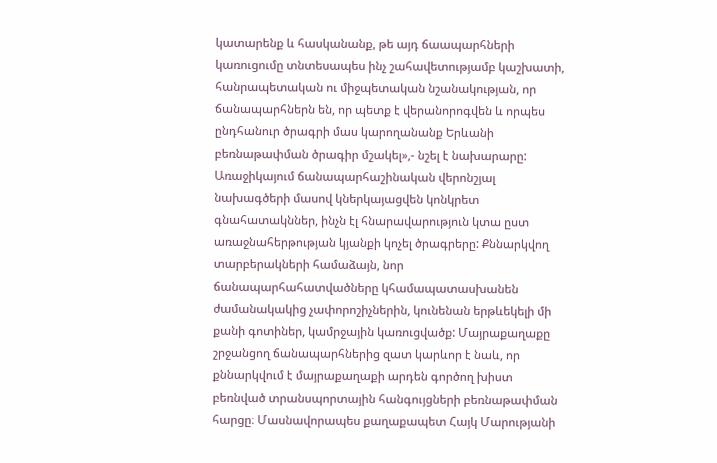կատարենք և հասկանանք, թե այդ ճաապարհների կառուցումը տնտեսապես ինչ շահավետությամբ կաշխատի, հանրապետական ու միջպետական նշանակության, որ ճանապարհներն են, որ պետք է վերանորոգվեն և որպես ընդհանուր ծրագրի մաս կարողանանք Երևանի բեռնաթափման ծրագիր մշակել»,- նշել է նախարարը: Առաջիկայում ճանապարհաշինական վերոնշյալ նախագծերի մասով կներկայացվեն կոնկրետ գնահատակններ, ինչն էլ հնարավարություն կտա ըստ առաջնահերթության կյանքի կոչել ծրագրերը: Քննարկվող տարբերակների համաձայն, նոր ճանապարհահատվածները կհամապատասխանեն ժամանակակից չափորոշիչներին, կունենան երթևեկելի մի քանի գոտիներ, կամրջային կառուցվածք: Մայրաքաղաքը շրջանցող ճանապարհներից զատ կարևոր է նաև, որ քննարկվում է մայրաքաղաքի արդեն գործող խիստ բեռնված տրանսպորտային հանգույցների բեռնաթափման հարցը։ Մասնավորապես քաղաքապետ Հայկ Մարությանի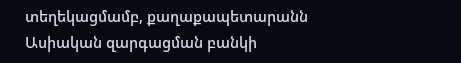տեղեկացմամբ, քաղաքապետարանն Ասիական զարգացման բանկի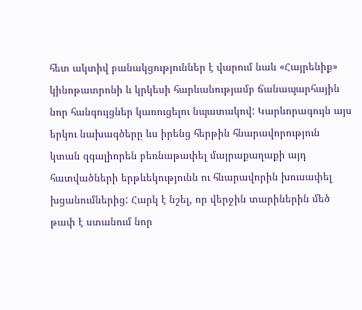հետ ակտիվ բանակցություններ է վարում նաև «Հայրենիք» կինոթատրոնի և կրկեսի հարևանությամբ ճանապարհային նոր հանգույցներ կառուցելու նպատակով: Կարևորագույն այս երկու նախագծերը ևս իրենց հերթին հնարավորություն կտան զգալիորեն բեռնաթափել մայրաքաղաքի այդ հատվածների երթևեկությունն ու հնարավորին խուսափել խցանումներից: Հարկ է նշել, որ վերջին տարիներին մեծ թափ է ստանում նոր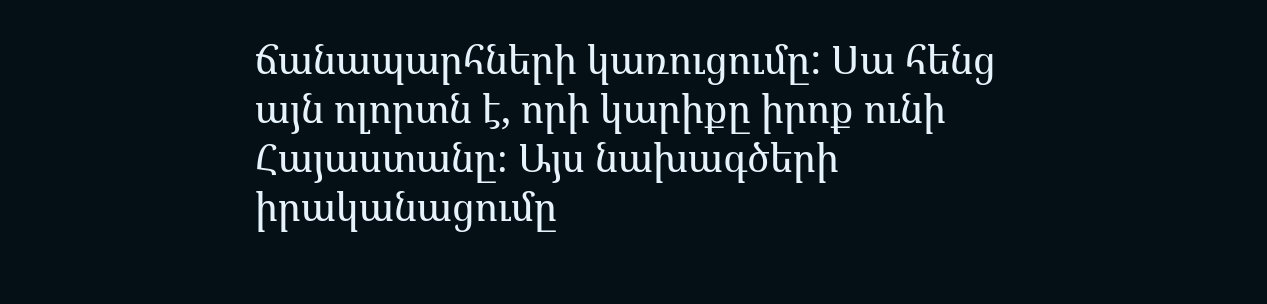ճանապարհների կառուցումը: Սա հենց այն ոլորտն է, որի կարիքը իրոք ունի Հայաստանը։ Այս նախագծերի իրականացումը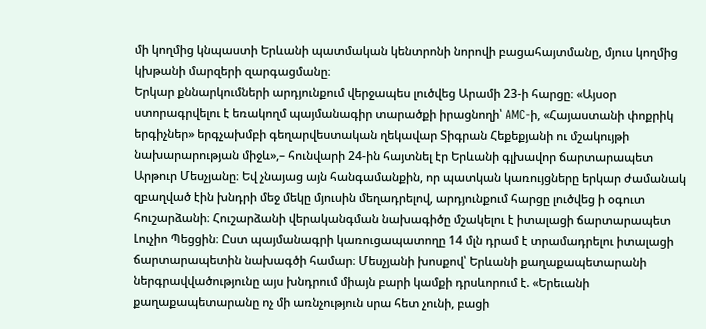մի կողմից կնպաստի Երևանի պատմական կենտրոնի նորովի բացահայտմանը, մյուս կողմից կխթանի մարզերի զարգացմանը։
Երկար քննարկումների արդյունքում վերջապես լուծվեց Արամի 23-ի հարցը։ «Այսօր ստորագրվելու է եռակողմ պայմանագիր տարածքի իրացնողի՝ AMC-ի, «Հայաստանի փոքրիկ երգիչներ» երգչախմբի գեղարվեստական ղեկավար Տիգրան Հեքեքյանի ու մշակույթի նախարարության միջև»,– հունվարի 24-ին հայտնել էր Երևանի գլխավոր ճարտարապետ Արթուր Մեսչյանը։ Եվ չնայաց այն հանգամանքին, որ պատկան կառույցները երկար ժամանակ զբաղված էին խնդրի մեջ մեկը մյուսին մեղադրելով, արդյունքում հարցը լուծվեց ի օգուտ հուշարձանի։ Հուշարձանի վերականգման նախագիծը մշակելու է իտալացի ճարտարապետ Լուչիո Պեցցին։ Ըստ պայմանագրի կառուցապատողը 14 մլն դրամ է տրամադրելու իտալացի ճարտարապետին նախագծի համար։ Մեսչյանի խոսքով՝ Երևանի քաղաքապետարանի ներգրավվածությունը այս խնդրում միայն բարի կամքի դրսևորում է. «Երեւանի քաղաքապետարանը ոչ մի առնչություն սրա հետ չունի, բացի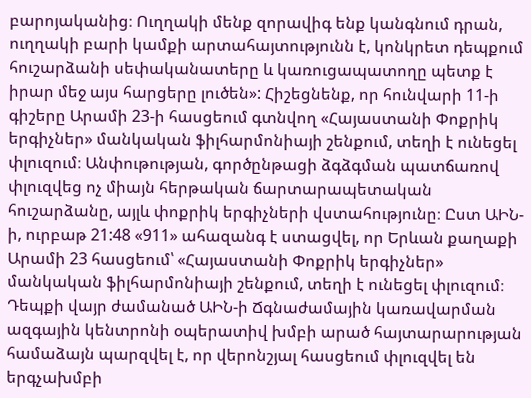բարոյականից։ Ուղղակի մենք զորավիգ ենք կանգնում դրան, ուղղակի բարի կամքի արտահայտությունն է, կոնկրետ դեպքում հուշարձանի սեփականատերը և կառուցապատողը պետք է իրար մեջ այս հարցերը լուծեն»: Հիշեցնենք, որ հունվարի 11-ի գիշերը Արամի 23-ի հասցեում գտնվող «Հայաստանի Փոքրիկ երգիչներ» մանկական ֆիլհարմոնիայի շենքում, տեղի է ունեցել փլուզում։ Անփութության, գործընթացի ձգձգման պատճառով փլուզվեց ոչ միայն հերթական ճարտարապետական հուշարձանը, այլև փոքրիկ երգիչների վստահությունը։ Ըստ ԱԻՆ-ի, ուրբաթ 21:48 «911» ահազանգ է ստացվել, որ Երևան քաղաքի Արամի 23 հասցեում՝ «Հայաստանի Փոքրիկ երգիչներ» մանկական ֆիլհարմոնիայի շենքում, տեղի է ունեցել փլուզում։ Դեպքի վայր ժամանած ԱԻՆ-ի Ճգնաժամային կառավարման ազգային կենտրոնի օպերատիվ խմբի արած հայտարարության համաձայն պարզվել է, որ վերոնշյալ հասցեում փլուզվել են երգչախմբի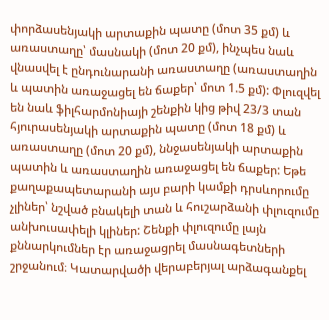փորձասենյակի արտաքին պատը (մոտ 35 քմ) և առաստաղը՝ մասնակի (մոտ 20 քմ), ինչպես նաև վնասվել է ընդունարանի առաստաղը (առաստաղին և պատին առաջացել են ճաքեր՝ մոտ 1.5 քմ): Փլուզվել են նաև ֆիլհարմոնիայի շենքին կից թիվ 23/3 տան հյուրասենյակի արտաքին պատը (մոտ 18 քմ) և առաստաղը (մոտ 20 քմ), ննջասենյակի արտաքին պատին և առաստաղին առաջացել են ճաքեր: Եթե քաղաքապետարանի այս բարի կամքի դրսևորումը չլիներ՝ նշված բնակելի տան և հուշարձանի փլուզումը անխուսափելի կլիներ: Շենքի փլուզումը լայն քննարկումներ էր առաջացրել մասնագետների շրջանում։ Կատարվածի վերաբերյալ արձագանքել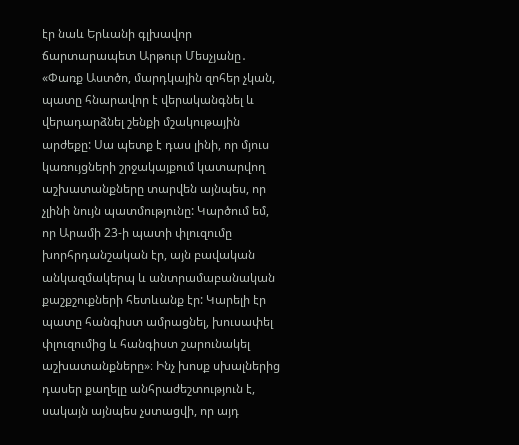էր նաև Երևանի գլխավոր ճարտարապետ Արթուր Մեսչյանը․ «Փառք Աստծո, մարդկային զոհեր չկան, պատը հնարավոր է վերականգնել և վերադարձնել շենքի մշակութային արժեքը: Սա պետք է դաս լինի, որ մյուս կառույցների շրջակայքում կատարվող աշխատանքները տարվեն այնպես, որ չլինի նույն պատմությունը: Կարծում եմ, որ Արամի 23-ի պատի փլուզումը խորհրդանշական էր, այն բավական անկազմակերպ և անտրամաբանական քաշքշուքների հետևանք էր: Կարելի էր պատը հանգիստ ամրացնել, խուսափել փլուզումից և հանգիստ շարունակել աշխատանքները»։ Ինչ խոսք սխալներից դասեր քաղելը անհրաժեշտություն է, սակայն այնպես չստացվի, որ այդ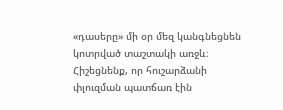«դասերը» մի օր մեզ կանգնեցնեն կոտրված տաշտակի առջև։ Հիշեցնենք, որ հուշարձանի փլուզման պատճառ էին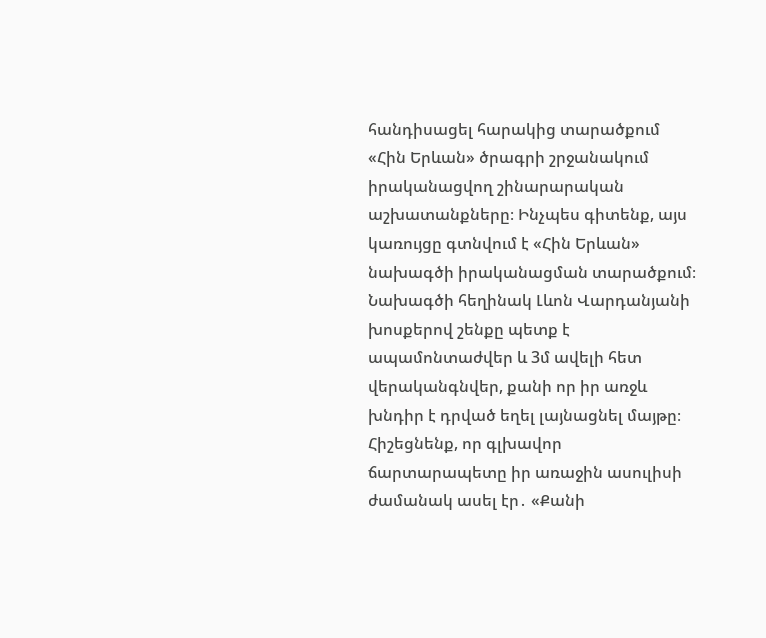հանդիսացել հարակից տարածքում «Հին Երևան» ծրագրի շրջանակում իրականացվող շինարարական աշխատանքները։ Ինչպես գիտենք, այս կառույցը գտնվում է «Հին Երևան» նախագծի իրականացման տարածքում։ Նախագծի հեղինակ Լևոն Վարդանյանի խոսքերով շենքը պետք է ապամոնտաժվեր և 3մ ավելի հետ վերականգնվեր, քանի որ իր առջև խնդիր է դրված եղել լայնացնել մայթը։ Հիշեցնենք, որ գլխավոր ճարտարապետը իր առաջին ասուլիսի ժամանակ ասել էր․ «Քանի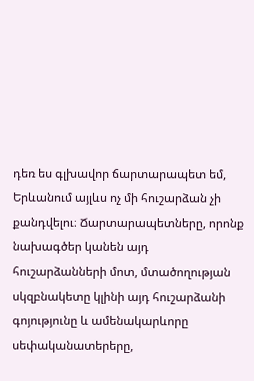դեռ ես գլխավոր ճարտարապետ եմ, Երևանում այլևս ոչ մի հուշարձան չի քանդվելու։ Ճարտարապետները, որոնք նախագծեր կանեն այդ հուշարձանների մոտ, մտածողության սկզբնակետը կլինի այդ հուշարձանի գոյությունը և ամենակարևորը սեփականատերերը,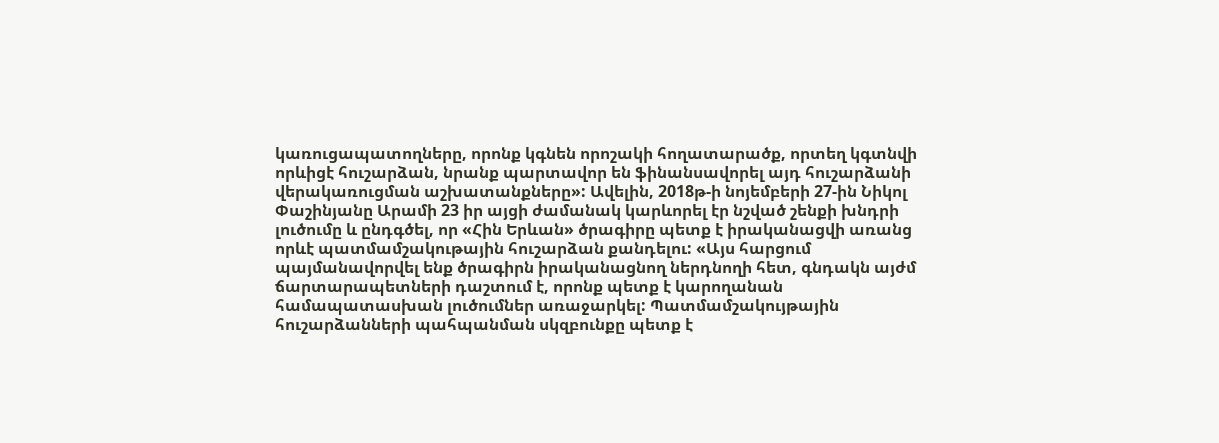կառուցապատողները, որոնք կգնեն որոշակի հողատարածք, որտեղ կգտնվի որևիցէ հուշարձան, նրանք պարտավոր են ֆինանսավորել այդ հուշարձանի վերակառուցման աշխատանքները»: Ավելին, 2018թ-ի նոյեմբերի 27-ին Նիկոլ Փաշինյանը Արամի 23 իր այցի ժամանակ կարևորել էր նշված շենքի խնդրի լուծումը և ընդգծել, որ «Հին Երևան» ծրագիրը պետք է իրականացվի առանց որևէ պատմամշակութային հուշարձան քանդելու: «Այս հարցում պայմանավորվել ենք ծրագիրն իրականացնող ներդնողի հետ, գնդակն այժմ ճարտարապետների դաշտում է, որոնք պետք է կարողանան համապատասխան լուծումներ առաջարկել: Պատմամշակույթային հուշարձանների պահպանման սկզբունքը պետք է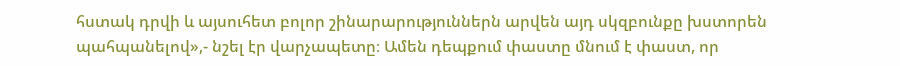հստակ դրվի և այսուհետ բոլոր շինարարություններն արվեն այդ սկզբունքը խստորեն պահպանելով»,- նշել էր վարչապետը։ Ամեն դեպքում փաստը մնում է փաստ, որ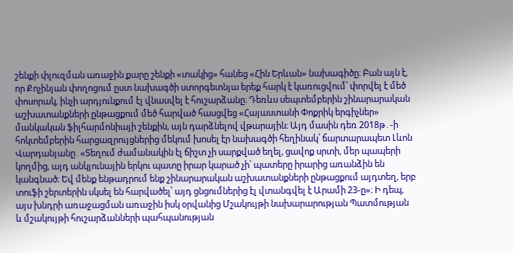շենքի փլուզման առաջին քարը շենքի «տակից» հանեց «Հին Երևան» նախագիծը։ Բան այն է, որ Քոչինյան փողոցում ըստ նախագծի ստորգետնյա երեք հարկ է կառուցվում՝ փորվել է մեծ փոսորակ, ինչի արդյունքում էլ վնասվել է հուշարձանը։ Դեռևս սեպտեմբերին շինարարական աշխատանքների ընթացքում մեծ հարված հասցվեց «Հայաստանի Փոքրիկ երգիչներ» մանկական ֆիլհարմոնիայի շենքին, այն դարձնելով վթարային։ Այդ մասին դեռ 2018թ․-ի հոկտեմբերին հարցազրույցներից մեկում խոսել էր նախագծի հեղինակ՝ ճարտարապետ Լևոն Վարդանյանը․«Տեղում ժամանակին էլ ճիշտ չի սարքված եղել, ցավոք սրտի, մեր պապերի կողմից, այդ անկյունային երկու պատը իրար կարած չի՝ պատերը իրարից առանձին են կանգնած։ Եվ մենք ենթադրում ենք շինարարական աշխատանքների ընթացքում այդտեղ, երբ տուֆի շերտերին սկսել են հարվածել՝ այդ ցնցումներից էլ վտանգվել է Արամի 23-ը»։ Ի դեպ, այս խնդրի առաջացման առաջին իսկ օրվանից Մշակույթի նախարարության Պատմության և մշակույթի հուշարձանների պահպանության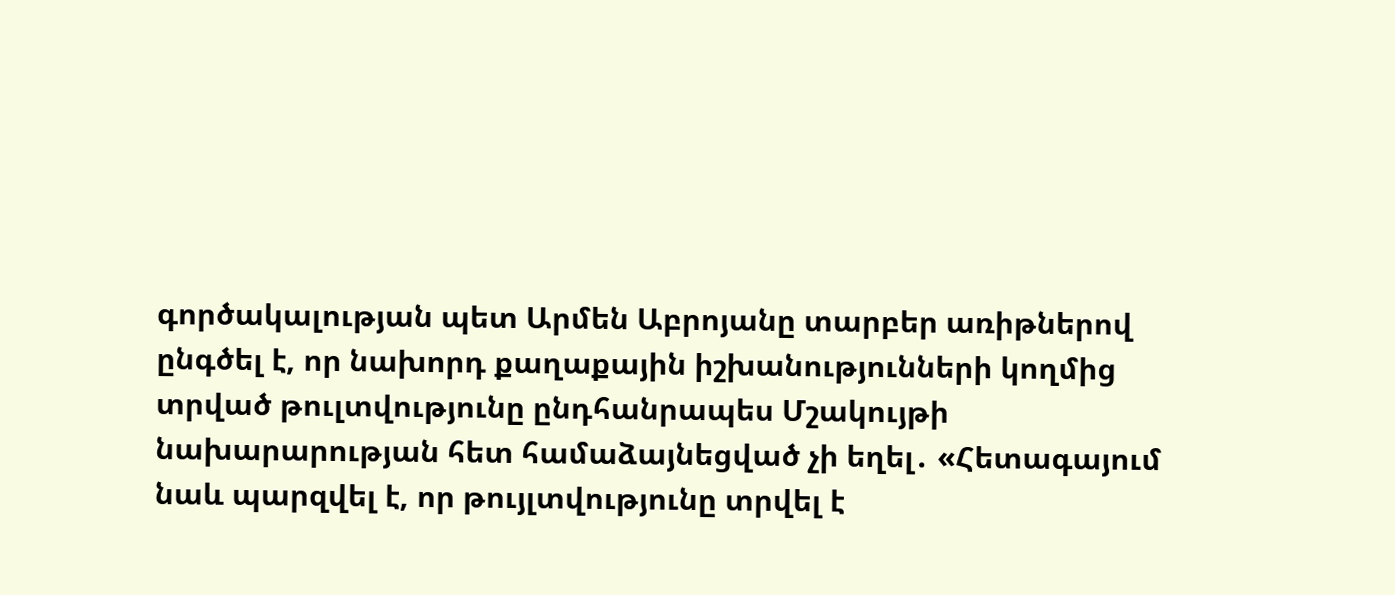գործակալության պետ Արմեն Աբրոյանը տարբեր առիթներով ընգծել է, որ նախորդ քաղաքային իշխանությունների կողմից տրված թուլտվությունը ընդհանրապես Մշակույթի նախարարության հետ համաձայնեցված չի եղել․ «Հետագայում նաև պարզվել է, որ թույլտվությունը տրվել է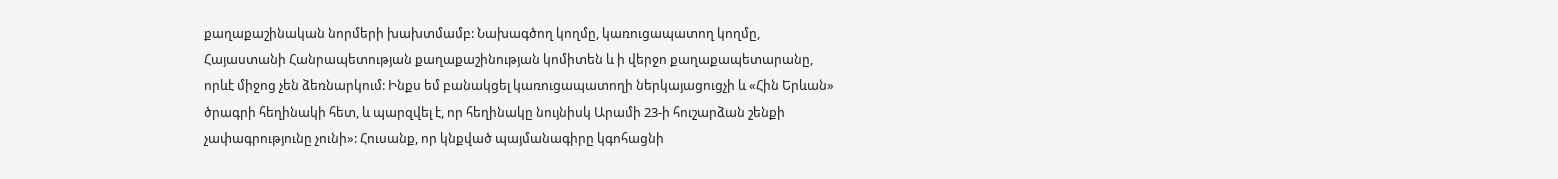քաղաքաշինական նորմերի խախտմամբ: Նախագծող կողմը, կառուցապատող կողմը, Հայաստանի Հանրապետության քաղաքաշինության կոմիտեն և ի վերջո քաղաքապետարանը, որևէ միջոց չեն ձեռնարկում: Ինքս եմ բանակցել կառուցապատողի ներկայացուցչի և «Հին Երևան» ծրագրի հեղինակի հետ, և պարզվել է, որ հեղինակը նույնիսկ Արամի 23-ի հուշարձան շենքի չափագրությունը չունի»: Հուսանք, որ կնքված պայմանագիրը կգոհացնի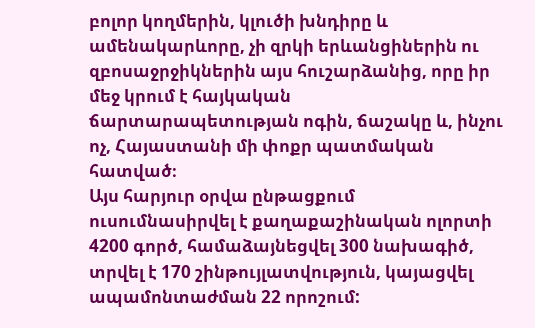բոլոր կողմերին, կլուծի խնդիրը և ամենակարևորը, չի զրկի երևանցիներին ու զբոսաջրջիկներին այս հուշարձանից, որը իր մեջ կրում է հայկական ճարտարապետության ոգին, ճաշակը և, ինչու ոչ, Հայաստանի մի փոքր պատմական հատված։
Այս հարյուր օրվա ընթացքում ուսումնասիրվել է քաղաքաշինական ոլորտի 4200 գործ, համաձայնեցվել 300 նախագիծ, տրվել է 170 շինթույլատվություն, կայացվել ապամոնտաժման 22 որոշում: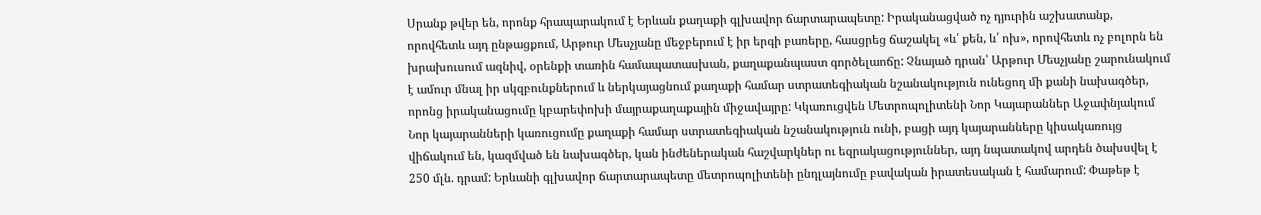Սրանք թվեր են, որոնք հրապարակում է Երևան քաղաքի գլխավոր ճարտարապետը: Իրականացված ոչ դյուրին աշխատանք, որովհետև այդ ընթացքում, Արթուր Մեսչյանը մեջբերում է իր երգի բառերը, հասցրեց ճաշակել «և՛ քեն, և՛ ոխ», որովհետև ոչ բոլորն են խրախուսում ազնիվ, օրենքի տառին համապատասխան, քաղաքանպաստ գործելաոճը: Չնայած դրան՝ Արթուր Մեսչյանը շարունակում է ամուր մնալ իր սկզբունքներում և ներկայացնում քաղաքի համար ստրատեգիական նշանակություն ունեցող մի քանի նախագծեր, որոնց իրականացումը կբարեփոխի մայրաքաղաքային միջավայրը: Կկառուցվեն Մետրոպոլիտենի Նոր Կայարաններ Աջափնյակում Նոր կայարանների կառուցումը քաղաքի համար ստրատեգիական նշանակություն ունի, բացի այդ կայարանները կիսակառույց վիճակում են, կազմված են նախագծեր, կան ինժեներական հաշվարկներ ու եզրակացություններ, այդ նպատակով արդեն ծախսվել է 250 մլն. դրամ: Երևանի գլխավոր ճարտարապետը մետրոպոլիտենի ընդլայնումը բավական իրատեսական է համարում: Փաթեթ է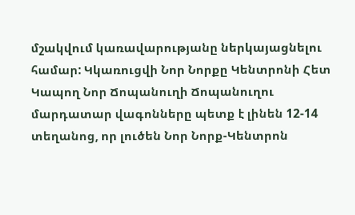մշակվում կառավարությանը ներկայացնելու համար: Կկառուցվի Նոր Նորքը Կենտրոնի Հետ Կապող Նոր Ճոպանուղի Ճոպանուղու մարդատար վագոնները պետք է լինեն 12-14 տեղանոց, որ լուծեն Նոր Նորք-Կենտրոն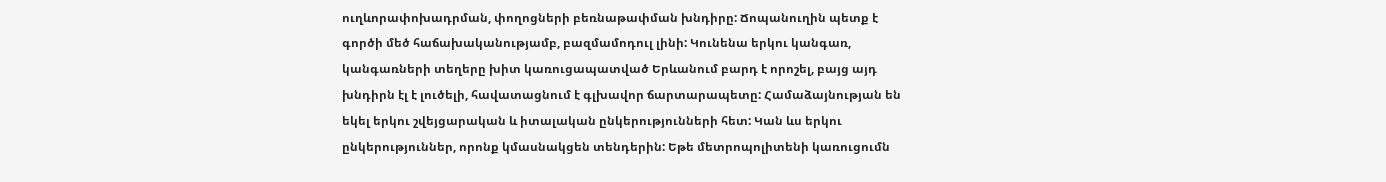ուղևորափոխադրման, փողոցների բեռնաթափման խնդիրը: Ճոպանուղին պետք է գործի մեծ հաճախականությամբ, բազմամոդուլ լինի: Կունենա երկու կանգառ, կանգառների տեղերը խիտ կառուցապատված Երևանում բարդ է որոշել, բայց այդ խնդիրն էլ է լուծելի, հավատացնում է գլխավոր ճարտարապետը: Համաձայնության են եկել երկու շվեյցարական և իտալական ընկերությունների հետ: Կան ևս երկու ընկերություններ, որոնք կմասնակցեն տենդերին: Եթե մետրոպոլիտենի կառուցումն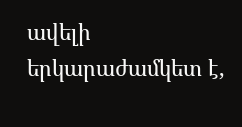ավելի երկարաժամկետ է,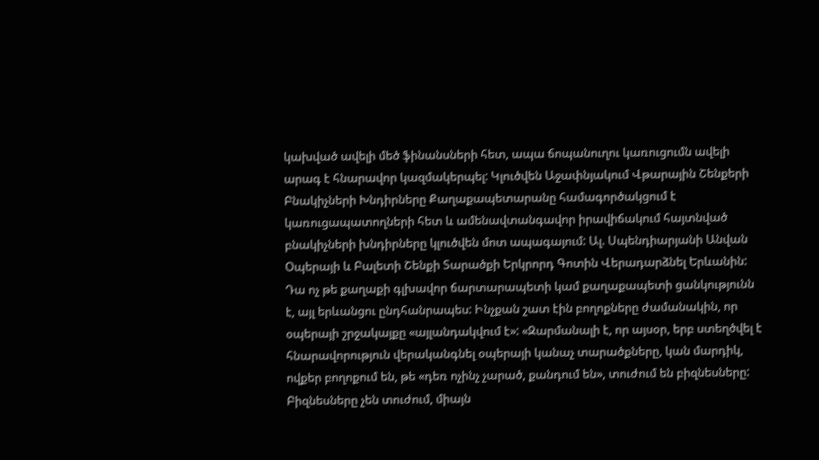կախված ավելի մեծ ֆինանսների հետ, ապա ճոպանուղու կառուցումն ավելի արագ է հնարավոր կազմակերպել: Կլուծվեն Աջափնյակում Վթարային Շենքերի Բնակիչների Խնդիրները Քաղաքապետարանը համագործակցում է կառուցապատողների հետ և ամենավտանգավոր իրավիճակում հայտնված բնակիչների խնդիրները կլուծվեն մոտ ապագայում: Ալ. Սպենդիարյանի Անվան Օպերայի և Բալետի Շենքի Տարածքի Երկրորդ Գոտին Վերադարձնել Երևանին: Դա ոչ թե քաղաքի գլխավոր ճարտարապետի կամ քաղաքապետի ցանկությունն է, այլ երևանցու ընդհանրապես: Ինչքան շատ էին բողոքները ժամանակին, որ օպերայի շրջակայքը «այլանդակվում է»: «Զարմանալի է, որ այսօր, երբ ստեղծվել է հնարավորություն վերականգնել օպերայի կանաչ տարածքները, կան մարդիկ, ովքեր բողոքում են, թե «դեռ ոչինչ չարած, քանդում են», տուժում են բիզնեսները: Բիզնեսները չեն տուժում, միայն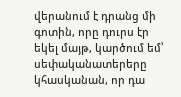վերանում է դրանց մի գոտին, որը դուրս էր եկել մայթ, կարծում եմ՝ սեփականատերերը կհասկանան, որ դա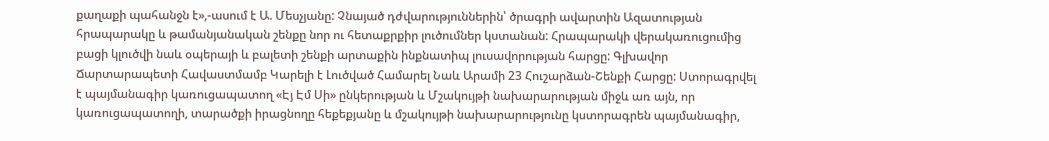քաղաքի պահանջն է»,-ասում է Ա. Մեսչյանը: Չնայած դժվարություններին՝ ծրագրի ավարտին Ազատության հրապարակը և թամանյանական շենքը նոր ու հետաքրքիր լուծումներ կստանան: Հրապարակի վերակառուցումից բացի կլուծվի նաև օպերայի և բալետի շենքի արտաքին ինքնատիպ լուսավորության հարցը: Գլխավոր Ճարտարապետի Հավաստմամբ Կարելի է Լուծված Համարել Նաև Արամի 23 Հուշարձան-Շենքի Հարցը: Ստորագրվել է պայմանագիր կառուցապատող «Էյ Էմ Սի» ընկերության և Մշակույթի նախարարության միջև առ այն, որ կառուցապատողի, տարածքի իրացնողը հեքեքյանը և մշակույթի նախարարությունը կստորագրեն պայմանագիր,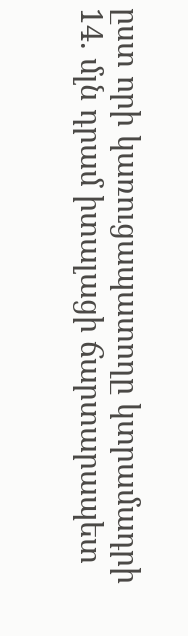ըստ որի կառուցապատողը կտրամադրի 14. մլն դրամ իտալացի ճարտարապետ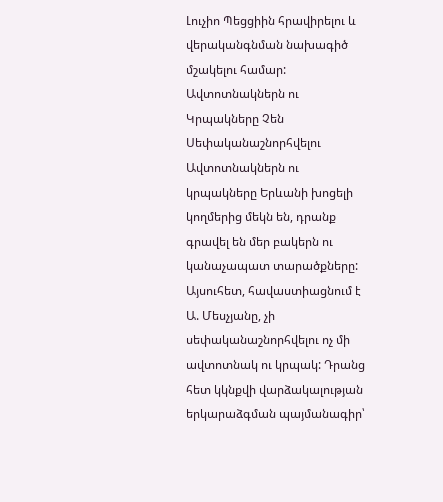Լուչիո Պեցցիին հրավիրելու և վերականգնման նախագիծ մշակելու համար: Ավտոտնակներն ու Կրպակները Չեն Սեփականաշնորհվելու Ավտոտնակներն ու կրպակները Երևանի խոցելի կողմերից մեկն են, դրանք գրավել են մեր բակերն ու կանաչապատ տարածքները: Այսուհետ, հավաստիացնում է Ա. Մեսչյանը, չի սեփականաշնորհվելու ոչ մի ավտոտնակ ու կրպակ: Դրանց հետ կկնքվի վարձակալության երկարաձգման պայմանագիր՝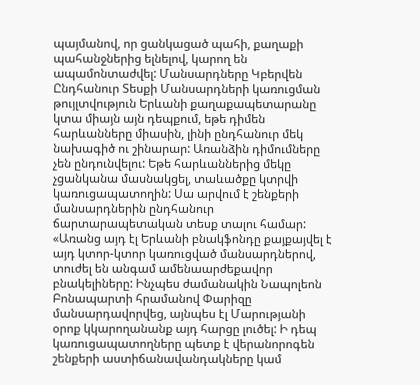պայմանով, որ ցանկացած պահի, քաղաքի պահանջներից ելնելով, կարող են ապամոնտաժվել: Մանսարդները Կբերվեն Ընդհանուր Տեսքի Մանսարդների կառուցման թույլտվություն Երևանի քաղաքապետարանը կտա միայն այն դեպքում, եթե դիմեն հարևանները միասին, լինի ընդհանուր մեկ նախագիծ ու շինարար: Առանձին դիմումները չեն ընդունվելու: Եթե հարևաններից մեկը չցանկանա մասնակցել, տաևածքը կտրվի կառուցապատողին: Սա արվում է շենքերի մանսարդներին ընդհանուր ճարտարապետական տեսք տալու համար: «Առանց այդ էլ Երևանի բնակֆոնդը քայքայվել է այդ կտոր-կտոր կառուցված մանսարդներով, տուժել են անգամ ամենաարժեքավոր բնակելիները: Ինչպես ժամանակին Նապոլեոն Բոնապարտի հրամանով Փարիզը մանսարդավորվեց, այնպես էլ Մարությանի օրոք կկարողանանք այդ հարցը լուծել: Ի դեպ կառուցապատողները պետք է վերանորոգեն շենքերի աստիճանավանդակները կամ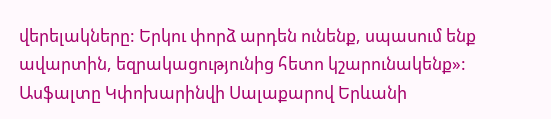վերելակները: Երկու փորձ արդեն ունենք, սպասում ենք ավարտին, եզրակացությունից հետո կշարունակենք»: Ասֆալտը Կփոխարինվի Սալաքարով Երևանի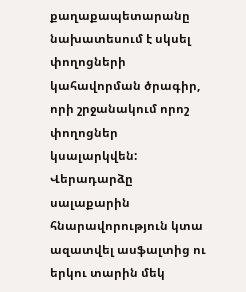քաղաքապետարանը նախատեսում է սկսել փողոցների կահավորման ծրագիր, որի շրջանակում որոշ փողոցներ կսալարկվեն: Վերադարձը սալաքարին հնարավորություն կտա ազատվել ասֆալտից ու երկու տարին մեկ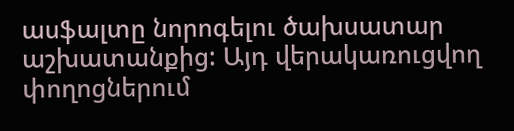ասֆալտը նորոգելու ծախսատար աշխատանքից: Այդ վերակառուցվող փողոցներում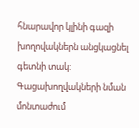հնարավոր կլինի գազի խողովակներն անցկացնել գետնի տակ: Գացախողվակների նման մոնտաժում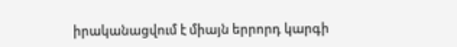իրականացվում է միայն երրորդ կարգի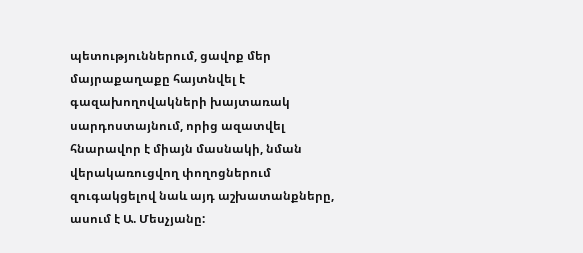պետություններում, ցավոք մեր մայրաքաղաքը հայտնվել է գազախողովակների խայտառակ սարդոստայնում, որից ազատվել հնարավոր է միայն մասնակի, նման վերակառուցվող փողոցներում զուգակցելով նաև այդ աշխատանքները, ասում է Ա. Մեսչյանը: